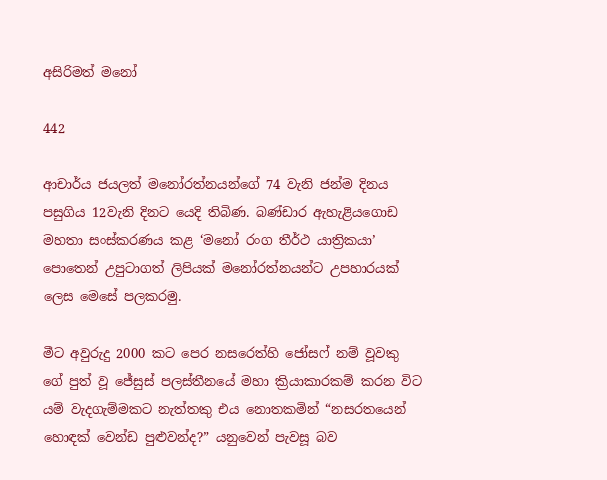අසිරිමත් මනෝ

442

ආචාර්ය ජයලත් මනෝරත්නයන්ගේ 74 වැනි ජන්ම දිනය පසුගිය 12වැනි දිනට යෙදි තිබිණ. බණ්ඩාර ඇහැළියගොඩ මහතා සංස්කරණය කළ ‘මනෝ රංග තීර්ථ යාත්‍රිකයා’ පොතෙන් උපුටාගත් ලිපියක් මනෝරත්නයන්ට උපහාරයක් ලෙස මෙසේ පලකරමු.

මීට අවුරුදු 2000 කට පෙර නසරෙත්හි ජෝසෆ් නම් වූවකු ගේ පුත් වූ ජේසුස් පලස්තීනයේ මහා ක්‍රියාකාරකම් කරන විට යම් වැදගැම්මකට නැත්තකු එය නොතකමින් “නසරතයෙන් හොඳක් වෙන්ඩ පුළුවන්ද?” යනුවෙන් පැවසූ බව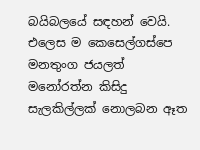බයිබලයේ සඳහන් වෙයි. එලෙස ම කෙසෙල්ගස්පෙ මනතුංග ජයලත් මනෝරත්න කිසිදු සැලකිල්ලක් නොලබන ඈත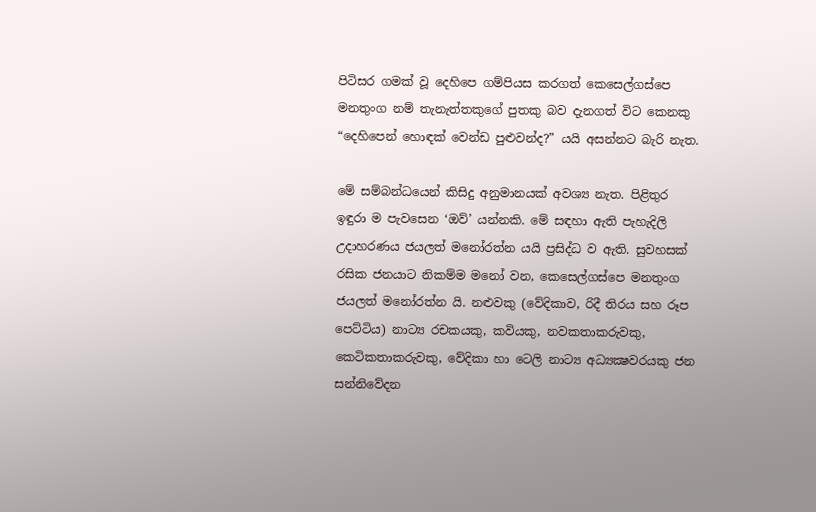පිටිසර ගමක් වූ දෙහිපෙ ගම්පියස කරගත් කෙසෙල්ගස්පෙ මනතුංග නම් තැනැත්තකුගේ පුතකු බව දැනගත් විට කෙනකු “දෙහිපෙන් හොඳක් වෙන්ඩ පුළුවන්ද?” යයි අසන්නට බැරි නැත.

මේ සම්බන්ධයෙන් කිසිදු අනුමානයක් අවශ්‍ය නැත. පිළිතුර ඉඳුරා ම පැවසෙන ‘ඔව්’ යන්නකි. මේ සඳහා ඇති පැහැදිලි උදාහරණය ජයලත් මනෝරත්න යයි ප්‍රසිද්ධ ව ඇති. සුවහසක් රසික ජනයාට නිකම්ම මනෝ වන, කෙසෙල්ගස්පෙ මනතුංග ජයලත් මනෝරත්න යි. නළුවකු (වේදිකාව, රිදී තිරය සහ රූප පෙට්ටිය) නාට්‍ය රචකයකු, කවියකු, නවකතාකරුවකු, කෙටිකතාකරුවකු, වේදිකා හා ටෙලි නාට්‍ය අධ්‍යක්‍ෂවරයකු ජන සන්නිවේදන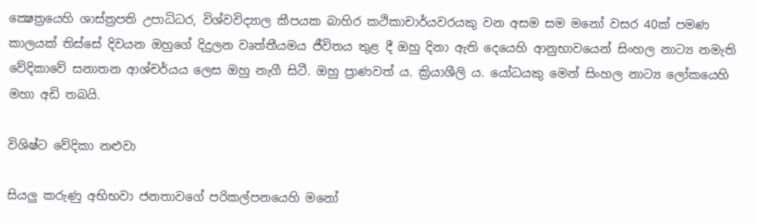ක්‍ෂෙත්‍රයෙහි ශාස්ත්‍රපති උපාධිධර, විශ්වවිද්‍යාල කීපයක බාහිර කථිකාචාර්යවරයකු වන අසම සම මනෝ වසර 40ක් පමණ කාලයක් තිස්සේ දිවයන ඔහුගේ දිදුලන වෘත්තීයමය ජීවිතය තුළ දී ඔහු දිනා ඇති දෙයෙහි ආනුභාවයෙන් සිංහල නාට්‍ය නමැති වේදිකාවේ සනාතන ආශ්චර්යය ලෙස ඔහු නැගී සිටී. ඔහු ප්‍රාණවත් ය. ක්‍රියාශීලි ය. යෝධයකු මෙන් සිංහල නාට්‍ය ලෝකයෙහි මහා අඩි තබයි.

විශිෂ්ට වේදිකා නළුවා

සියලු කරුණු අභිභවා ජනතාවගේ පරිකල්පනයෙහි මනෝ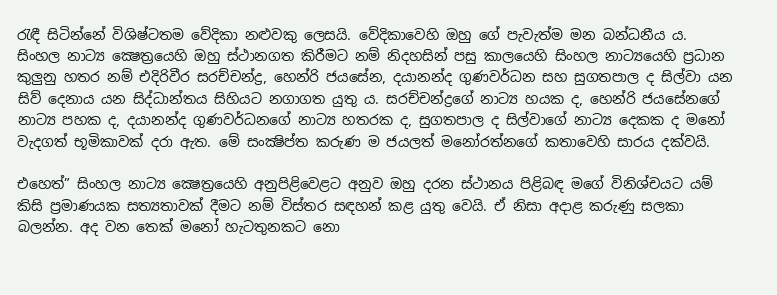රැඳී සිටින්නේ විශිෂ්ටතම වේදිකා නළුවකු ලෙසයි. වේදිකාවෙහි ඔහු ගේ පැවැත්ම මන බන්ධනීය ය. සිංහල නාට්‍ය ක්‍ෂෙත්‍රයෙහි ඔහු ස්ථානගත කිරීමට නම් නිදහසින් පසු කාලයෙහි සිංහල නාට්‍යයෙහි ප්‍රධාන කුලුනු හතර නම් එදිරිවීර සරච්චන්ද්‍ර, හෙන්රි ජයසේන, දයානන්ද ගුණවර්ධන සහ සුගතපාල ද සිල්වා යන සිව් දෙනාය යන සිද්ධාන්තය සිහියට නගාගත යුතු ය. සරච්චන්ද්‍රගේ නාට්‍ය හයක ද, හෙන්රි ජයසේනගේ නාට්‍ය පහක ද, දයානන්ද ගුණවර්ධනගේ නාට්‍ය හතරක ද, සුගතපාල ද සිල්වාගේ නාට්‍ය දෙකක ද මනෝ වැදගත් භූමිකාවක් දරා ඇත. මේ සංක්‍ෂිප්ත කරුණ ම ජයලත් මනෝරත්නගේ කතාවෙහි සාරය දක්වයි.

එහෙත්” සිංහල නාට්‍ය ක්‍ෂෙත්‍රයෙහි අනුපිළිවෙළට අනුව ඔහු දරන ස්ථානය පිළිබඳ මගේ විනිශ්චයට යම් කිසි ප්‍රමාණයක සත්‍යතාවක් දීමට නම් විස්තර සඳහන් කළ යුතු වෙයි. ඒ නිසා අදාළ කරුණු සලකා බලන්න. අද වන තෙක් මනෝ හැටතුනකට නො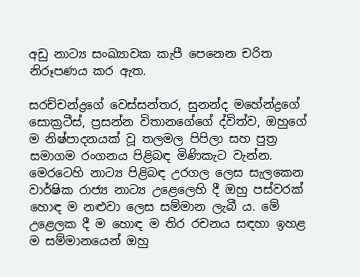අඩු නාට්‍ය සංඛ්‍යාවක කැපී පෙනෙන චරිත නිරූපණය කර ඇත.

සරච්චන්ද්‍රගේ වෙස්සන්තර, සුනන්ද මහේන්ද්‍රගේ සොක්‍රටීස්, ප්‍රසන්න විතානගේගේ ද්විත්ව, ඔහුගේ ම නිෂ්පාදනයක් වූ තලමල පිපිලා සහ පුත්‍ර සමාගම රංගනය පිළිබඳ මිණිකැට වැන්න. මෙරටෙහි නාට්‍ය පිළිබඳ උරගල ලෙස සැලකෙන වාර්ෂික රාජ්‍ය නාට්‍ය උළෙලෙහි දී ඔහු පස්වරක් හොඳ ම නළුවා ලෙස සම්මාන ලැබී ය. මේ උළෙලක දී ම හොඳ ම තිර රචනය සඳහා ඉහළ ම සම්මානයෙන් ඔහු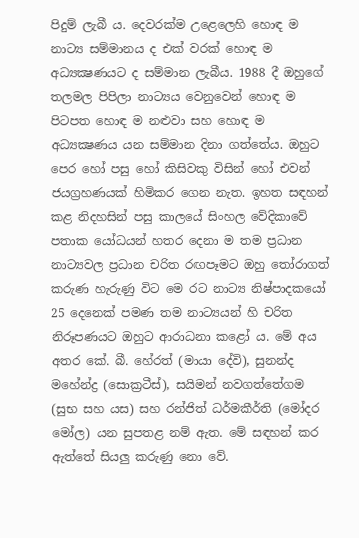පිදුම් ලැබී ය. දෙවරක්ම උළෙලෙහි හොඳ ම නාට්‍ය සම්මානය ද එක් වරක් හොඳ ම අධ්‍යක්‍ෂණයට ද සම්මාන ලැබීය. 1988 දී ඔහුගේ තලමල පිපිලා නාට්‍යය වෙනුවෙන් හොඳ ම පිටපත හොඳ ම නළුවා සහ හොඳ ම අධ්‍යක්‍ෂණය යන සම්මාන දිනා ගත්තේය. ඔහුට පෙර හෝ පසු හෝ කිසිවකු විසින් හෝ එවන් ජයග්‍රහණයක් හිමිකර ගෙන නැත. ඉහත සඳහන් කළ නිදහසින් පසු කාලයේ සිංහල වේදිකාවේ පතාක යෝධයන් හතර දෙනා ම තම ප්‍රධාන නාට්‍යවල ප්‍රධාන චරිත රඟපෑමට ඔහු තෝරාගත් කරුණ හැරුණු විට මෙ රට නාට්‍ය නිෂ්පාදකයෝ 25 දෙනෙක් පමණ තම නාට්‍යයන් හි චරිත නිරූපණයට ඔහුට ආරාධනා කළෝ ය. මේ අය අතර කේ. බී. හේරත් (මායා දේවි), සුනන්ද මහේන්ද්‍ර (සොක්‍රටීස්), සයිමන් නවගත්තේගම (සුභ සහ යස) සහ රන්ජිත් ධර්මකීර්ති (මෝදර මෝල) යන සුපතළ නම් ඇත. මේ සඳහන් කර ඇත්තේ සියලු කරුණු නො වේ.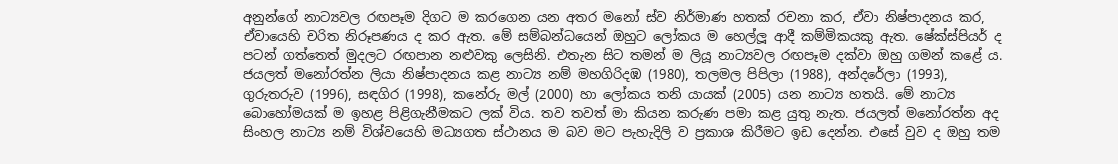අනුන්ගේ නාට්‍යවල රඟපෑම දිගට ම කරගෙන යන අතර මනෝ ස්ව නිර්මාණ හතක් රචනා කර, ඒවා නිෂ්පාදනය කර, ඒවායෙහි චරිත නිරූපණය ද කර ඇත. මේ සම්බන්ධයෙන් ඔහුට ලෝකය ම හෙල්ලූ ආදී කම්මිකයකු ඇත. ෂේක්ස්පියර් ද පටන් ගත්තෙත් මුදලට රඟපාන නළුවකු ලෙසිනි. එතැන සිට තමන් ම ලියූ නාට්‍යවල රඟපෑම දක්වා ඔහු ගමන් කළේ ය. ජයලත් මනෝරත්න ලියා නිෂ්පාදනය කළ නාට්‍ය නම් මහගිරිදඹ (1980), තලමල පිපිලා (1988), අන්දරේලා (1993), ගුරුතරුව (1996), සඳගිර (1998), කනේරු මල් (2000) හා ලෝකය තනි යායක් (2005) යන නාට්‍ය හතයි. මේ නාට්‍ය බොහෝමයක් ම ඉහළ පිළිගැනීමකට ලක් විය. තව තවත් මා කියන කරුණ පමා කළ යුතු නැත. ජයලත් මනෝරත්න අද සිංහල නාට්‍ය නම් විශ්වයෙහි මධ්‍යගත ස්ථානය ම බව මට පැහැදිලි ව ප්‍රකාශ කිරීමට ඉඩ දෙන්න. එසේ වුව ද ඔහු තම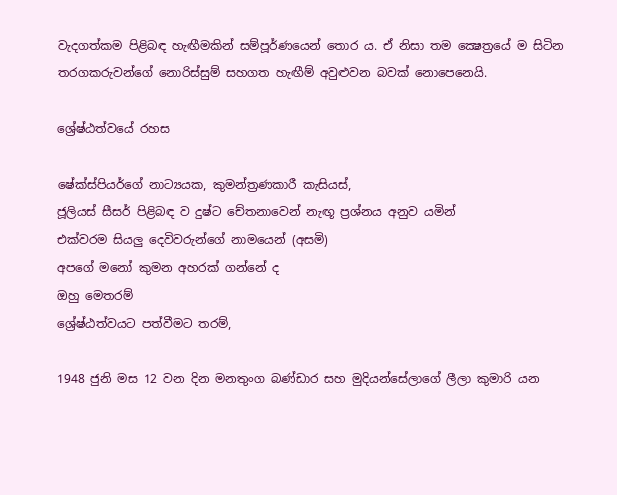වැදගත්කම පිළිබඳ හැඟීමකින් සම්පූර්ණයෙන් තොර ය. ඒ නිසා තම ක්‍ෂෙත්‍රයේ ම සිටින තරගකරුවන්ගේ නොරිස්සුම් සහගත හැඟීම් අවුළුවන බවක් නොපෙනෙයි.

ශ්‍රේෂ්ඨත්වයේ රහස

ෂේක්ස්පියර්ගේ නාට්‍යයක, කුමන්ත්‍රණකාරී කැසියස්,
ජූලියස් සීසර් පිළිබඳ ව දුෂ්ට චේතනාවෙන් නැඟූ ප්‍රශ්නය අනුව යමින්
එක්වරම සියලු දෙවිවරුන්ගේ නාමයෙන් (අසමි)
අපගේ මනෝ කුමන අහරක් ගන්නේ ද
ඔහු මෙතරම්
ශ්‍රේෂ්ඨත්වයට පත්වීමට තරම්,

1948 ජුනි මස 12 වන දින මනතුංග බණ්ඩාර සහ මුදියන්සේලාගේ ලීලා කුමාරි යන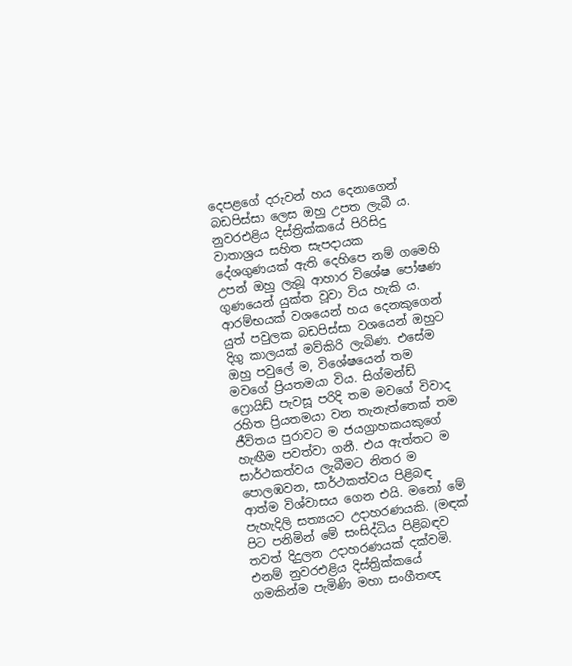දෙපළගේ දරුවන් හය දෙනාගෙන් බඩපිස්සා ලෙස ඔහු උපත ලැබී ය. නුවරඑළිය දිස්ත්‍රික්කයේ පිරිසිදු වාතාශ්‍රය සහිත සැපදායක දේශගුණයක් ඇති දෙහිපෙ නම් ගමෙහි උපන් ඔහු ලැබූ ආහාර විශේෂ පෝෂණ ගුණයෙන් යුක්ත වූවා විය හැකි ය. ආරම්භයක් වශයෙන් හය දෙනකුගෙන් යුත් පවුලක බඩපිස්සා වශයෙන් ඔහුට දිගු කාලයක් මව්කිරි ලැබිණ. එසේම ඔහු පවුලේ ම, විශේෂයෙන් තම මවගේ ප්‍රියතමයා විය. සිග්මන්ඩ් ෆ්‍රොයිඩ් පැවසූ පරිදි තම මවගේ විවාද රහිත ප්‍රියතමයා වන තැනැත්තෙක් තම ජීවිතය පුරාවට ම ජයග්‍රාහකයකුගේ හැඟීම පවත්වා ගනී. එය ඇත්තට ම සාර්ථකත්වය ලැබීමට නිතර ම පොලඹවන, සාර්ථකත්වය පිළිබඳ ආත්ම විශ්වාසය ගෙන එයි. මනෝ මේ පැහැදිලි සත්‍යයට උදාහරණයකි. (මඳක් පිට පනිමින් මේ සංසිද්ධිය පිළිබඳව තවත් දිදුලන උදාහරණයක් දක්වමි. එනම් නුවරඑළිය දිස්ත්‍රික්කයේ ගමකින්ම පැමිණි මහා සංගීතඥ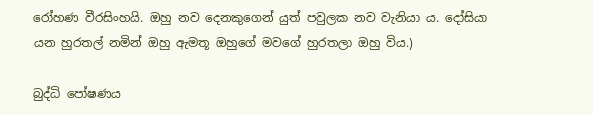රෝහණ වීරසිංහයි. ඔහු නව දෙනකුගෙන් යුත් පවුලක නව වැනියා ය. දෝසියා යන හුරතල් නමින් ඔහු ඇමතූ ඔහුගේ මවගේ හුරතලා ඔහු විය.)

බුද්ධි පෝෂණය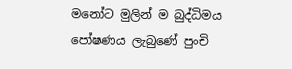මනෝට මුලින් ම බුද්ධිමය පෝෂණය ලැබුණේ පුංචි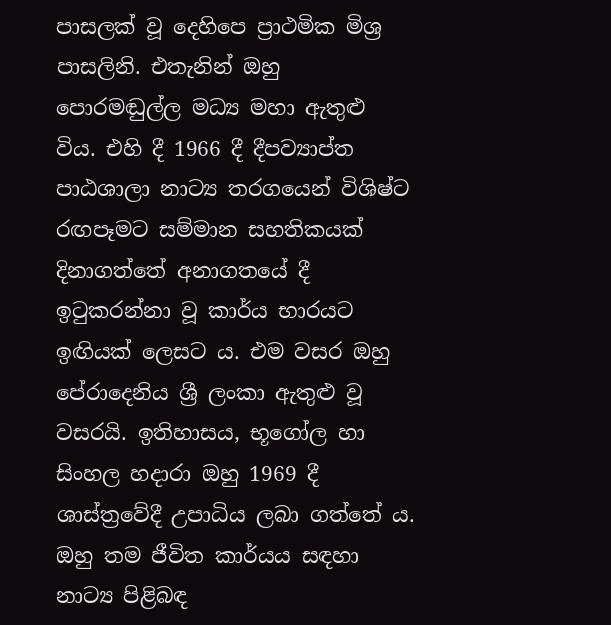පාසලක් වූ දෙහිපෙ ප්‍රාථමික මිශ්‍ර පාසලිනි. එතැනින් ඔහු පොරමඬුල්ල මධ්‍ය මහා ඇතුළු විය. එහි දී 1966 දී දීපව්‍යාප්ත පාඨශාලා නාට්‍ය තරගයෙන් විශිෂ්ට රඟපෑමට සම්මාන සහතිකයක් දිනාගත්තේ අනාගතයේ දී ඉටුකරන්නා වූ කාර්ය භාරයට ඉඟියක් ලෙසට ය. එම වසර ඔහු පේරාදෙනිය ශ්‍රී ලංකා ඇතුළු වූ වසරයි. ඉතිහාසය, භූගෝල හා සිංහල හදාරා ඔහු 1969 දී ශාස්ත්‍රවේදී උපාධිය ලබා ගත්තේ ය. ඔහු තම ජීවිත කාර්යය සඳහා නාට්‍ය පිළිබඳ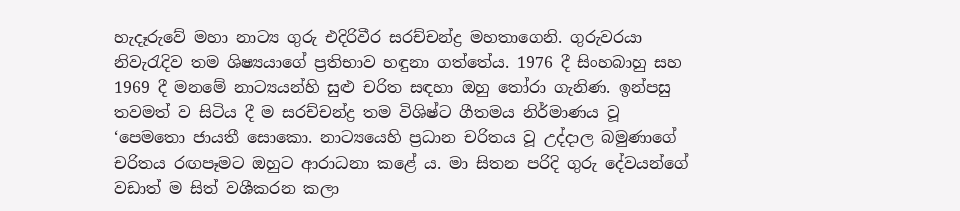හැදෑරුවේ මහා නාට්‍ය ගුරු එදිරිවීර සරච්චන්ද්‍ර මහතාගෙනි. ගුරුවරයා නිවැරැදිව තම ශිෂ්‍යයාගේ ප්‍රතිභාව හඳුනා ගත්තේය. 1976 දී සිංහබාහු සහ 1969 දී මනමේ නාට්‍යයන්හි සුළු චරිත සඳහා ඔහු තෝරා ගැනිණ. ඉන්පසු තවමත් ව සිටිය දී ම සරච්චන්ද්‍ර තම විශිෂ්ට ගීතමය නිර්මාණය වූ ‘පෙමතො ජායතී සොකො. නාට්‍යයෙහි ප්‍රධාන චරිතය වූ උද්දාල බමුණාගේ චරිතය රඟපෑමට ඔහුට ආරාධනා කළේ ය. මා සිතන පරිදි ගුරු දේවයන්ගේ වඩාත් ම සිත් වශීකරන කලා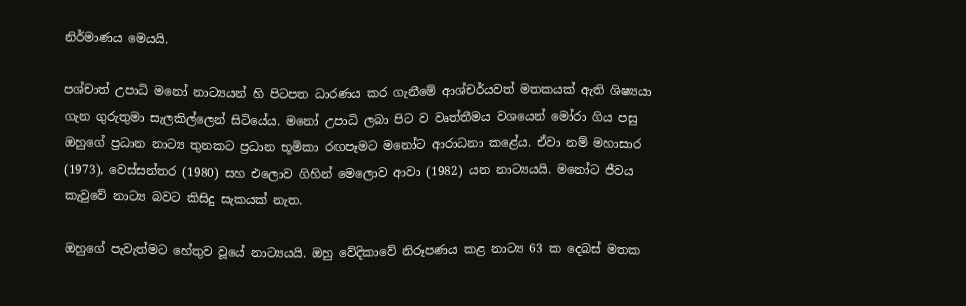නිර්මාණය මෙයයි.

පශ්චාත් උපාධි මනෝ නාට්‍යයන් හි පිටපත ධාරණය කර ගැනීමේ ආශ්චර්යවත් මතකයක් ඇති ශිෂ්‍යයා ගැන ගුරුතුමා සැලකිල්ලෙන් සිටියේය. මනෝ උපාධි ලබා පිට ව වෘත්තීමය වශයෙන් මෝරා ගිය පසු ඔහුගේ ප්‍රධාන නාට්‍ය තුනකට ප්‍රධාන භූමිකා රඟපෑමට මනෝට ආරාධනා කළේය. ඒවා නම් මහාසාර (1973), වෙස්සන්තර (1980) සහ එලොව ගිහින් මෙලොව ආවා (1982) යන නාට්‍යයයි. මනෝට ජීවය කැවුවේ නාට්‍ය බවට කිසිදු සැකයක් නැත.

ඔහුගේ පැවැත්මට හේතුව වූයේ නාට්‍යයයි. ඔහු වේදිකාවේ නිරූපණය කළ නාට්‍ය 63 ක දෙබස් මතක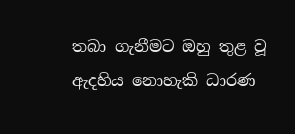තබා ගැනීමට ඔහු තුළ වූ ඇදහිය නොහැකි ධාරණ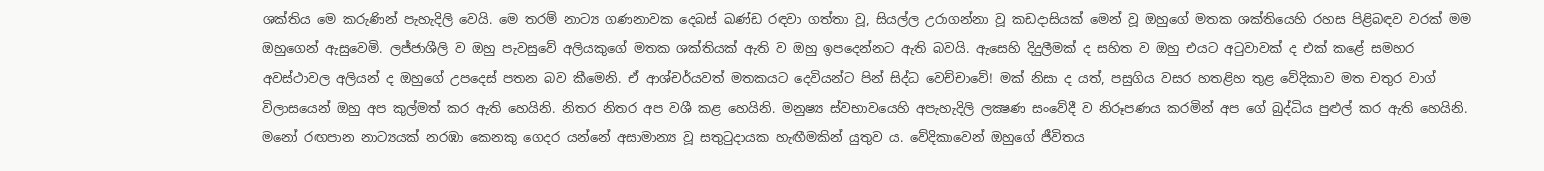ශක්තිය මෙ කරුණින් පැහැදිලි වෙයි. මෙ තරම් නාට්‍ය ගණනාවක දෙබස් ඛණ්ඩ රඳවා ගත්තා වූ, සියල්ල උරාගන්නා වූ කඩදාසියක් මෙන් වූ ඔහුගේ මතක ශක්තියෙහි රහස පිළිබඳව වරක් මම ඔහුගෙන් ඇසුවෙමි. ලජ්ජාශීලි ව ඔහු පැවසුවේ අලියකුගේ මතක ශක්තියක් ඇති ව ඔහු ඉපදෙන්නට ඇති බවයි. ඇසෙහි දිදුලීමක් ද සහිත ව ඔහු එයට අටුවාවක් ද එක් කළේ සමහර අවස්ථාවල අලියන් ද ඔහුගේ උපදෙස් පතන බව කීමෙනි. ඒ ආශ්චර්යවත් මතකයට දෙවියන්ට පින් සිද්ධ වෙච්චාවේ! මක් නිසා ද යත්, පසුගිය වසර හතළිහ තුළ වේදිකාව මත චතුර වාග් විලාසයෙන් ඔහු අප කුල්මත් කර ඇති හෙයිනි. නිතර නිතර අප වශී කළ හෙයිනි. මනුෂ්‍ය ස්වභාවයෙහි අපැහැදිලි ලක්‍ෂණ සංවේදී ව නිරූපණය කරමින් අප ගේ බුද්ධිය පුළුල් කර ඇති හෙයිනි. මනෝ රඟපාන නාට්‍යයක් නරඹා කෙනකු ගෙදර යන්නේ අසාමාන්‍ය වූ සතුටුදායක හැඟීමකින් යුතුව ය. වේදිකාවෙන් ඔහුගේ ජීවිතය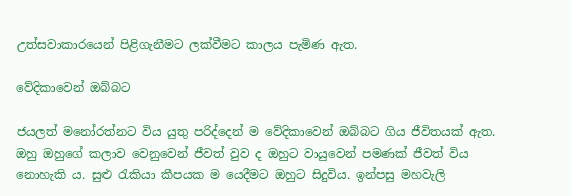උත්සවාකාරයෙන් පිළිගැනීමට ලක්වීමට කාලය පැමිණ ඇත.

වේදිකාවෙන් ඔබ්බට

ජයලත් මනෝරත්නට විය යුතු පරිද්දෙන් ම වේදිකාවෙන් ඔබ්බට ගිය ජීවිතයක් ඇත. ඔහු ඔහුගේ කලාව වෙනුවෙන් ජීවත් වුව ද ඔහුට වායුවෙන් පමණක් ජීවත් විය නොහැකි ය. සුළු රැකියා කීපයක ම යෙදීමට ඔහුට සිදුවිය. ඉන්පසු මහවැලි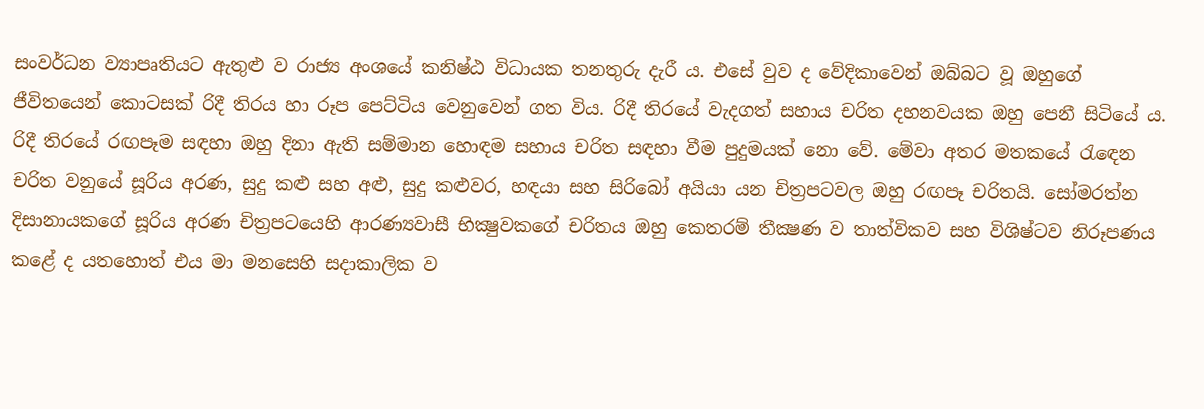සංවර්ධන ව්‍යාපෘතියට ඇතුළු ව රාජ්‍ය අංශයේ කනිෂ්ඨ විධායක තනතුරු දැරී ය. එසේ වුව ද වේදිකාවෙන් ඔබ්බට වූ ඔහුගේ ජීවිතයෙන් කොටසක් රිදී තිරය හා රූප පෙට්ටිය වෙනුවෙන් ගත විය. රිදී තිරයේ වැදගත් සහාය චරිත දහනවයක ඔහු පෙනී සිටියේ ය. රිදී තිරයේ රඟපෑම සඳහා ඔහු දිනා ඇති සම්මාන හොඳම සහාය චරිත සඳහා වීම පුදුමයක් නො වේ. මේවා අතර මතකයේ රැඳෙන චරිත වනුයේ සූරිය අරණ, සුදු කළු සහ අළු, සුදු කළුවර, හඳයා සහ සිරිබෝ අයියා යන චිත්‍රපටවල ඔහු රඟපෑ චරිතයි. සෝමරත්න දිසානායකගේ සූරිය අරණ චිත්‍රපටයෙහි ආරණ්‍යවාසී භික්‍ෂුවකගේ චරිතය ඔහු කෙතරම් තීක්‍ෂණ ව තාත්විකව සහ විශිෂ්ටව නිරූපණය කළේ ද යතහොත් එය මා මනසෙහි සදාකාලික ව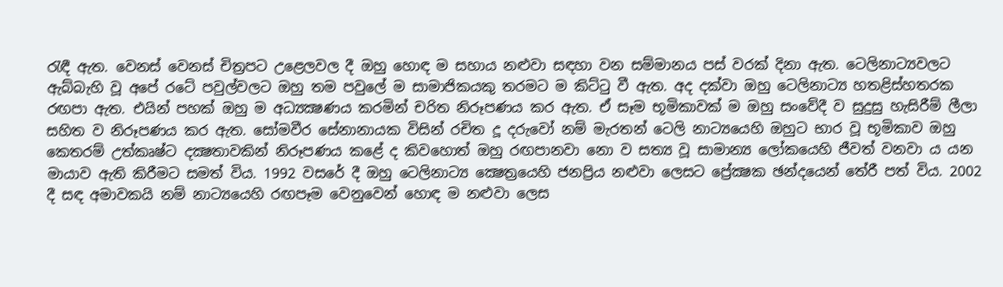රැඳී ඇත. වෙනස් වෙනස් චිත්‍රපට උළෙලවල දී ඔහු හොඳ ම සහාය නළුවා සඳහා වන සම්මානය පස් වරක් දිනා ඇත. ටෙලිනාට්‍යවලට ඇබ්බැහි වූ අපේ රටේ පවුල්වලට ඔහු තම පවුලේ ම සාමාජිකයකු තරමට ම කිට්ටු වී ඇත. අද දක්වා ඔහු ටෙලිනාට්‍ය හතළිස්හතරක රඟපා ඇත. එයින් පහක් ඔහු ම අධ්‍යක්‍ෂණය කරමින් චරිත නිරූපණය කර ඇත. ඒ සෑම භූමිකාවක් ම ඔහු සංවේදී ව සුදුසු හැසිරීම් ලීලා සහිත ව නිරූපණය කර ඇත. සෝමවීර සේනානායක විසින් රචිත දූ දරුවෝ නම් මැරතන් ටෙලි නාට්‍යයෙහි ඔහුට භාර වූ භූමිකාව ඔහු කෙතරම් උත්කෘෂ්ට දක්‍ෂතාවකින් නිරූපණය කළේ ද කිවහොත් ඔහු රඟපානවා නො ව සත්‍ය වූ සාමාන්‍ය ලෝකයෙහි ජීවත් වනවා ය යන මායාව ඇති කිරීමට සමත් විය. 1992 වසරේ දී ඔහු ටෙලිනාට්‍ය ක්‍ෂෙත්‍රයෙහි ජනප්‍රිය නළුවා ලෙසට ප්‍රේක්‍ෂක ඡන්දයෙන් තේරී පත් විය. 2002 දී සඳ අමාවකයි නම් නාට්‍යයෙහි රඟපෑම වෙනුවෙන් හොඳ ම නළුවා ලෙස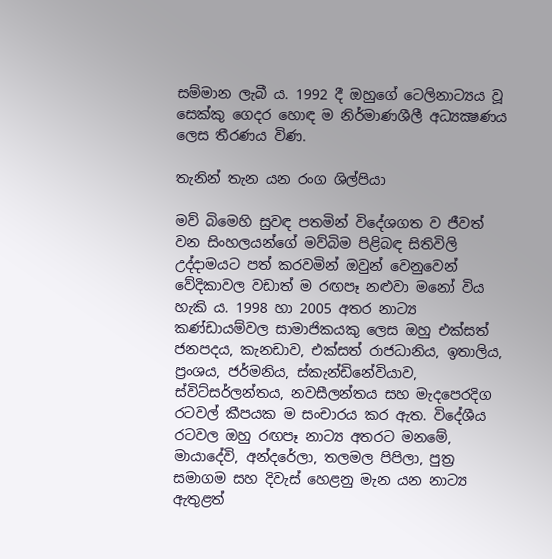සම්මාන ලැබී ය. 1992 දී ඔහුගේ ටෙලිනාට්‍යය වූ සෙක්කු ගෙදර හොඳ ම නිර්මාණශීලී අධ්‍යක්‍ෂණය ලෙස තීරණය විණ.

තැනින් තැන යන රංග ශිල්පියා

මව් බිමෙහි සුවඳ පතමින් විදේශගත ව ජීවත් වන සිංහලයන්ගේ මව්බිම පිළිබඳ සිතිවිලි උද්දාමයට පත් කරවමින් ඔවුන් වෙනුවෙන් වේදිකාවල වඩාත් ම රඟපෑ නළුවා මනෝ විය හැකි ය. 1998 හා 2005 අතර නාට්‍ය කණ්ඩායම්වල සාමාජිකයකු ලෙස ඔහු එක්සත් ජනපදය, කැනඩාව, එක්සත් රාජධානිය, ඉතාලිය, ප්‍රංශය, ජර්මනිය, ස්කැන්ඩිනේවියාව, ස්විට්සර්ලන්තය, නවසීලන්තය සහ මැදපෙරදිග රටවල් කීපයක ම සංචාරය කර ඇත. විදේශීය රටවල ඔහු රඟපෑ නාට්‍ය අතරට මනමේ, මායාදේවි, අන්දරේලා, තලමල පිපිලා, පුත්‍ර සමාගම සහ දිවැස් හෙළනු මැන යන නාට්‍ය ඇතුළත්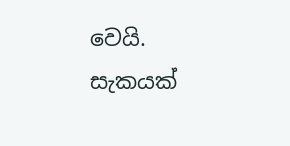වෙයි. සැකයක්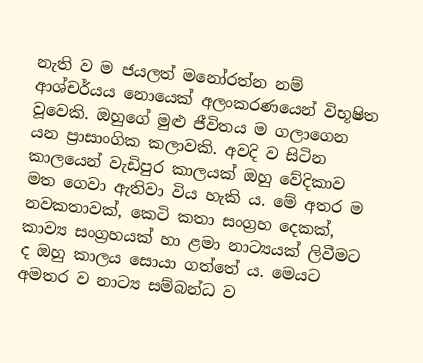නැති ව ම ජයලත් මනෝරත්න නම් ආශ්චර්යය නොයෙක් අලංකරණයෙන් විභූෂිත වූවෙකි. ඔහුගේ මුළු ජීවිතය ම ගලාගෙන යන ප්‍රාසාංගික කලාවකි. අවදි ව සිටින කාලයෙන් වැඩිපුර කාලයක් ඔහු වේදිකාව මත ගෙවා ඇතිවා විය හැකි ය. මේ අතර ම නවකතාවක්, කෙටි කතා සංග්‍රහ දෙකක්, කාව්‍ය සංග්‍රහයක් හා ළමා නාට්‍යයක් ලිවීමට ද ඔහු කාලය සොයා ගත්තේ ය. මෙයට අමතර ව නාට්‍ය සම්බන්ධ ව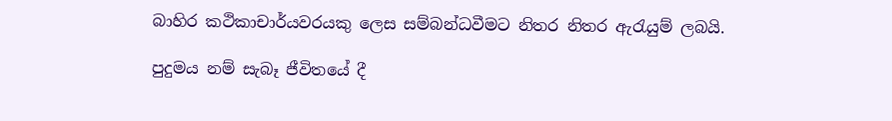බාහිර කථිකාචාර්යවරයකු ලෙස සම්බන්ධවීමට නිතර නිතර ඇරැයුම් ලබයි.

පුදුමය නම් සැබෑ ජීවිතයේ දී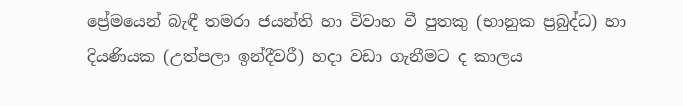ප්‍රේමයෙන් බැඳී තමරා ජයන්ති හා විවාහ වී පුතකු (භානුක ප්‍රබුද්ධ) හා දියණියක (උත්පලා ඉන්දීවරී) හදා වඩා ගැනීමට ද කාලය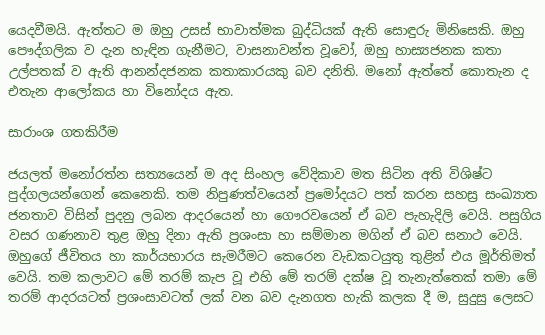යෙදවීමයි. ඇත්තට ම ඔහු උසස් භාවාත්මක බුද්ධියක් ඇති සොඳුරු මිනිසෙකි. ඔහු පෞද්ගලික ව දැන හැඳින ගැනීමට, වාසනාවන්ත වූවෝ, ඔහු හාස්‍යජනක කතා උල්පතක් ව ඇති ආනන්දජනක කතාකාරයකු බව දනිති. මනෝ ඇත්තේ කොතැන ද එතැන ආලෝකය හා විනෝදය ඇත.

සාරාංශ ගතකිරීම

ජයලත් මනෝරත්න සත්‍යයෙන් ම අද සිංහල වේදිකාව මත සිටින අති විශිෂ්ට පුද්ගලයන්ගෙන් කෙනෙකි. තම නිපුණත්වයෙන් ප්‍රමෝදයට පත් කරන සහස්‍ර සංඛ්‍යාත ජනතාව විසින් පුදනු ලබන ආදරයෙන් හා ගෞරවයෙන් ඒ බව පැහැදිලි වෙයි. පසුගිය වසර ගණනාව තුළ ඔහු දිනා ඇති ප්‍රශංසා හා සම්මාන මගින් ඒ බව සනාථ වෙයි. ඔහුගේ ජීවිතය හා කාර්යභාරය සැමරීමට කෙරෙන වැඩකටයුතු තුළින් එය මූර්තිමත් වෙයි. තම කලාවට මේ තරම් කැප වූ එහි මේ තරම් දක්ෂ වූ තැනැත්තෙක් තමා මේ තරම් ආදරයටත් ප්‍රශංසාවටත් ලක් වන බව දැනගත හැකි කලක දී ම, සුදුසු ලෙසට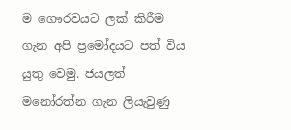ම ගෞරවයට ලක් කිරීම ගැන අපි ප්‍රමෝදයට පත් විය යුතු වෙමු. ජයලත් මනෝරත්න ගැන ලියැවුණු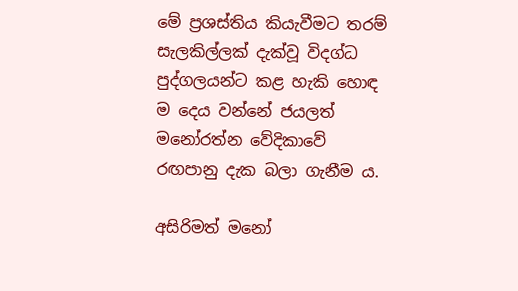මේ ප්‍රශස්තිය කියැවීමට තරම් සැලකිල්ලක් දැක්වූ විදග්ධ පුද්ගලයන්ට කළ හැකි හොඳ ම දෙය වන්නේ ජයලත් මනෝරත්න වේදිකාවේ රඟපානු දැක බලා ගැනීම ය.

අසිරිමත් මනෝ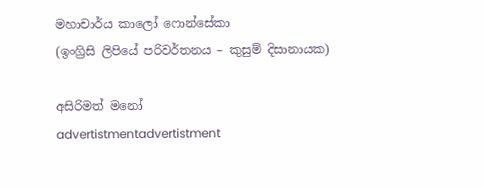මහාචාර්ය කාලෝ ෆොන්සේකා
(ඉංග්‍රිසි ලිපියේ පරිවර්තනය – කුසුම් දිසානායක)

අසිරිමත් මනෝ
advertistmentadvertistment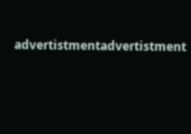advertistmentadvertistment